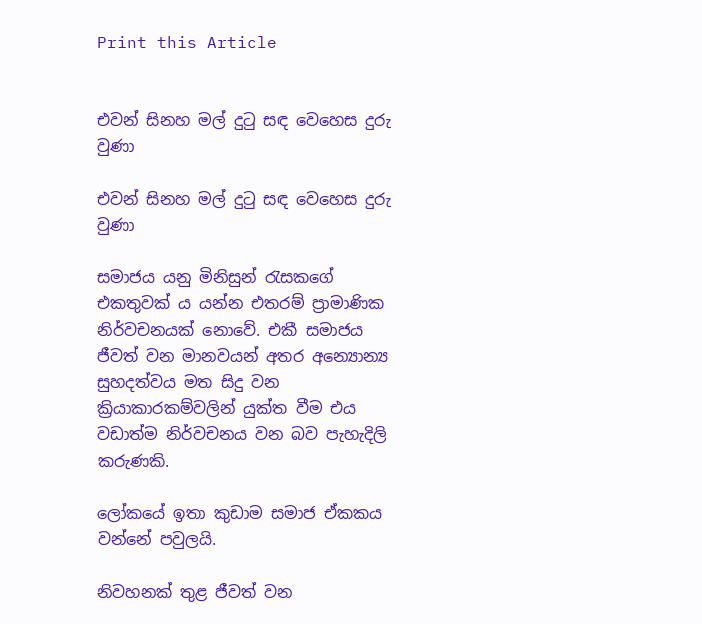Print this Article


එවන් සිනහ මල් දුටු සඳ වෙහෙස දුරු වුණා

එවන් සිනහ මල් දුටු සඳ වෙහෙස දුරු වුණා

සමාජය යනු මිනිසුන් රැසකගේ එකතුවක් ය යන්න එතරම් ප්‍රාමාණික නිර්වචනයක් නොවේ. එකී සමාජය ජීවත් වන මානවයන් අතර අන්‍යොන්‍ය සුහදත්වය මත සිදු වන ක්‍රියාකාරකම්වලින් යුක්ත වීම එය වඩාත්ම නිර්වචනය වන බව පැහැදිලි කරුණකි.

ලෝකයේ ඉතා කුඩාම සමාජ ඒකකය වන්නේ පවුලයි.

නිවහනක් තුළ ජීවත් වන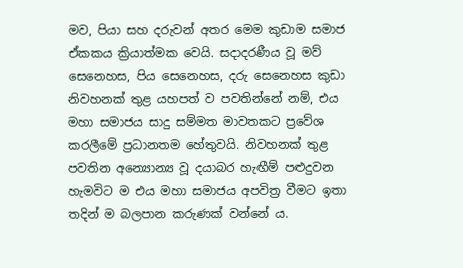මව, පියා සහ දරුවන් අතර මෙම කුඩාම සමාජ ඒකකය ක්‍රියාත්මක වෙයි. සදාදරණීය වූ මව් සෙනෙහස, පිය සෙනෙහස, දරු සෙනෙහස කුඩා නිවහනක් තුළ යහපත් ව පවතින්නේ නම්, එය මහා සමාජය සාදු සම්මත මාවතකට ප්‍රවේශ කරලීමේ ප්‍රධානතම හේතුවයි. නිවහනක් තුළ පවතින අන්‍යොන්‍ය වූ දයාබර හැඟීම් පළුදුවන හැමවිට ම එය මහා සමාජය අපවිත්‍ර වීමට ඉතා තදින් ම බලපාන කරුණක් වන්නේ ය.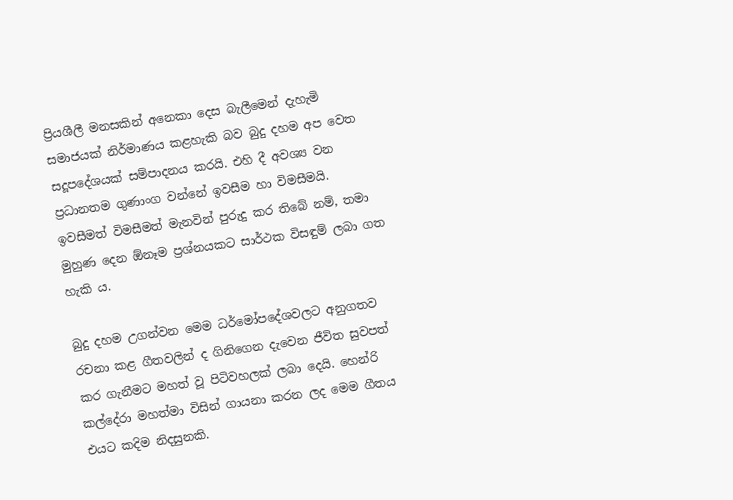ප්‍රියශීලී මනසකින් අනෙකා දෙස බැලීමෙන් දැහැමි සමාජයක් නිර්මාණය කළහැකි බව බුදු දහම අප වෙත සදූපදේශයක් සම්පාදනය කරයි. එහි දී අවශ්‍ය වන ප්‍රධානතම ගුණාංග වන්නේ ඉවසීම හා විමසීමයි. ඉවසීමත් විමසීමත් මැනවින් පුරුදු කර තිබේ නම්, තමා මුහුණ දෙන ඕනෑම ප්‍රශ්නයකට සාර්ථක විසඳුම් ලබා ගත හැකි ය.

බුදු දහම උගන්වන මෙම ධර්මෝපදේශවලට අනුගතව රචනා කළ ගීතවලින් ද ගිනිගෙන දැවෙන ජීවිත සුවපත් කර ගැනීමට මහත් වූ පිටිවහලක් ලබා දෙයි. හෙන්රි කල්දේරා මහත්මා විසින් ගායනා කරන ලද මෙම ගීතය එයට කදිම නිදසුනකි.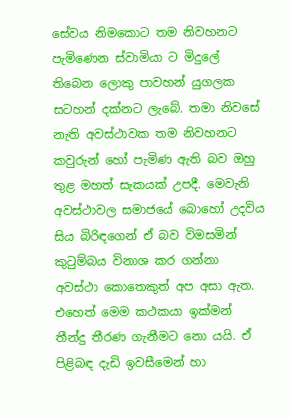සේවය නිමකොට තම නිවහනට පැමිණෙන ස්වාමියා ට මිදුලේ තිබෙන ලොකු පාවහන් යුගලක සටහන් දක්නට ලැබේ. තමා නිවසේ නැති අවස්ථාවක තම නිවහනට කවුරුන් හෝ පැමිණ ඇති බව ඔහු තුළ මහත් සැකයක් උපදී. මෙවැනි අවස්ථාවල සමාජයේ බොහෝ උදවිය සිය බිරිඳගෙන් ඒ බව විමසමින් කුටුම්බය විනාශ කර ගන්නා අවස්ථා කොතෙකුත් අප අසා ඇත. එහෙත් මෙම කථකයා ඉක්මන් තීන්දු තීරණ ගැනීමට නො යයි. ඒ පිළිබඳ දැඩි ඉවසීමෙන් හා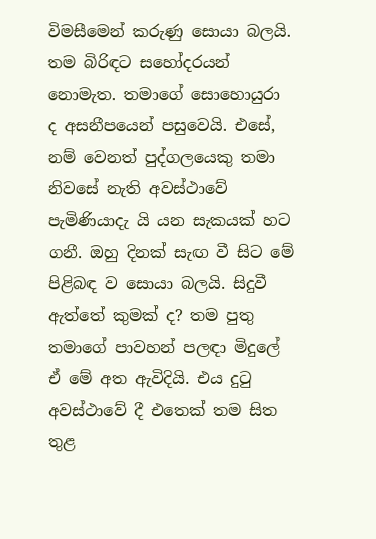විමසීමෙන් කරුණු සොයා බලයි. තම බිරිඳට සහෝදරයන් නොමැත. තමාගේ සොහොයුරා ද අසනීපයෙන් පසුවෙයි. එසේ, නම් වෙනත් පුද්ගලයෙකු තමා නිවසේ නැති අවස්ථාවේ පැමිණියාදැ යි යන සැකයක් හට ගනී. ඔහු දිනක් සැඟ වී සිට මේ පිළිබඳ ව සොයා බලයි. සිදුවී ඇත්තේ කුමක් ද? තම පුතු තමාගේ පාවහන් පලඳා මිදුලේ ඒ මේ අත ඇවිදියි. එය දුටු අවස්ථාවේ දී එතෙක් තම සිත තුළ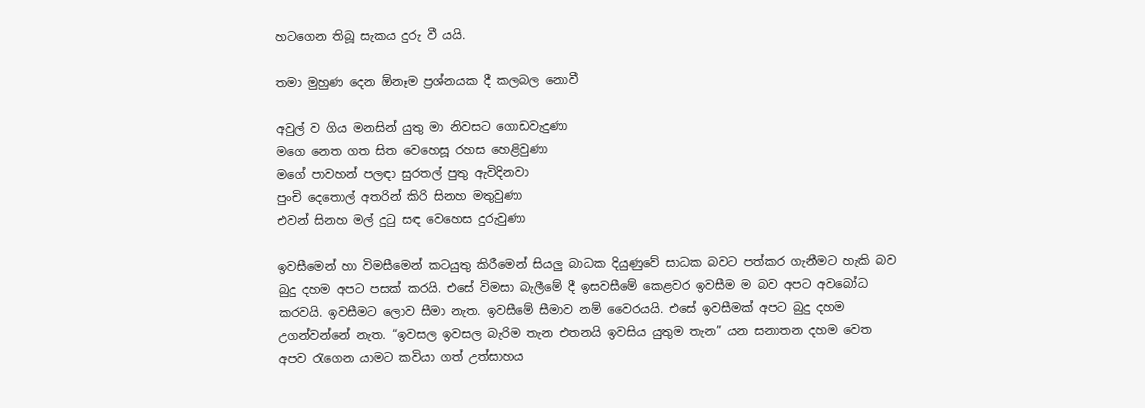හටගෙන තිබූ සැකය දුරු වී යයි.

තමා මුහුණ දෙන ඕනෑම ප්‍රශ්නයක දී කලබල නොවී

අවුල් ව ගිය මනසින් යුතු මා නිවසට ගොඩවැදුණා
මගෙ නෙත ගත සිත වෙහෙසූ රහස හෙළිවුණා
මගේ පාවහන් පලඳා සුරතල් පුතු ඇවිදිනවා
පුංචි දෙතොල් අතරින් කිරි සිනහ මතුවුණා
එවන් සිනහ මල් දුටු සඳ වෙහෙස දුරුවුණා

ඉවසීමෙන් හා විමසීමෙන් කටයුතු කිරීමෙන් සියලු බාධක දියුණුවේ සාධක බවට පත්කර ගැනීමට හැකි බව බුදු දහම අපට පසක් කරයි. එසේ විමසා බැලීමේ දී ඉසවසීමේ කෙළවර ඉවසීම ම බව අපට අවබෝධ කරවයි. ඉවසීමට ලොව සීමා නැත. ඉවසීමේ සීමාව නම් වෛරයයි. එසේ ඉවසීමක් අපට බුදු දහම උගන්වන්නේ නැත. “ඉවසල ඉවසල බැරිම තැන එතනයි ඉවසිය යුතුම තැන” යන සනාතන දහම වෙත අපව රැගෙන යාමට කවියා ගත් උත්සාහය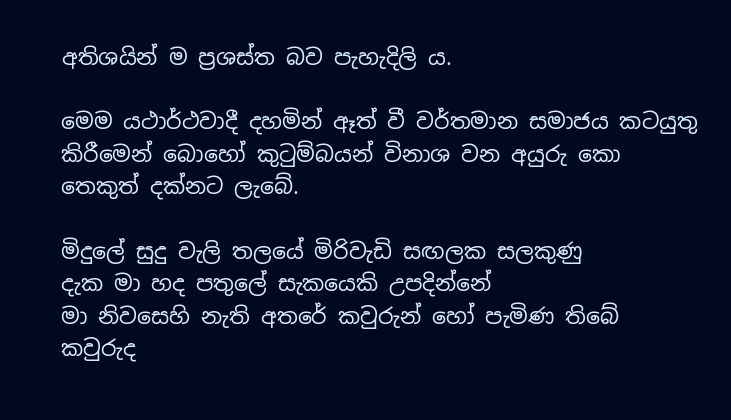අතිශයින් ම ප්‍රශස්ත බව පැහැදිලි ය.

මෙම යථාර්ථවාදී දහමින් ඈත් වී වර්තමාන සමාජය කටයුතු කිරීමෙන් බොහෝ කුටුම්බයන් විනාශ වන අයුරු කො තෙකුත් දක්නට ලැබේ.

මිදුලේ සුදු වැලි තලයේ මිරිවැඩි සඟලක සලකුණු
දැක මා හද පතුලේ සැකයෙකි උපදින්නේ
මා නිවසෙහි නැති අතරේ කවුරුන් හෝ පැමිණ තිබේ
කවුරුද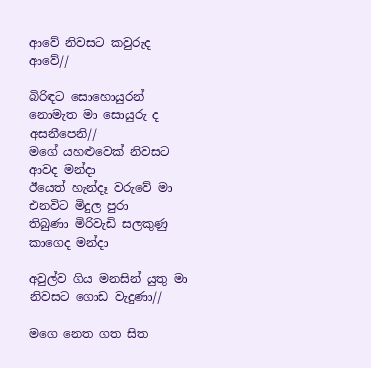ආවේ නිවසට කවුරුද ආවේ//

බිරිඳට සොහොයුරන් නොමැත මා සොයුරු ද අසනීපෙනි//
මගේ යහළුවෙක් නිවසට ආවද මන්දා
ඊයෙත් හැන්දෑ වරුවේ මා එනවිට මිදුල පුරා
තිබුණා මිරිවැඩි සලකුණු කාගෙද මන්දා

අවුල්ව ගිය මනසින් යුතු මා නිවසට ගොඩ වැදුණා//

මගෙ නෙත ගත සිත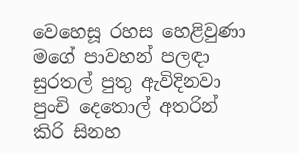වෙහෙසූ රහස හෙළිවුණා
මගේ පාවහන් පලඳා සුරතල් පුතු ඇවිදිනවා
පුංචි දෙතොල් අතරින් කිරි සිනහ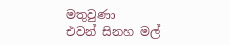මතුවුණා
එවන් සිනහ මල්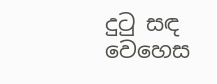දුටු සඳ වෙහෙස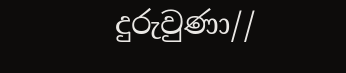දුරුවුණා//